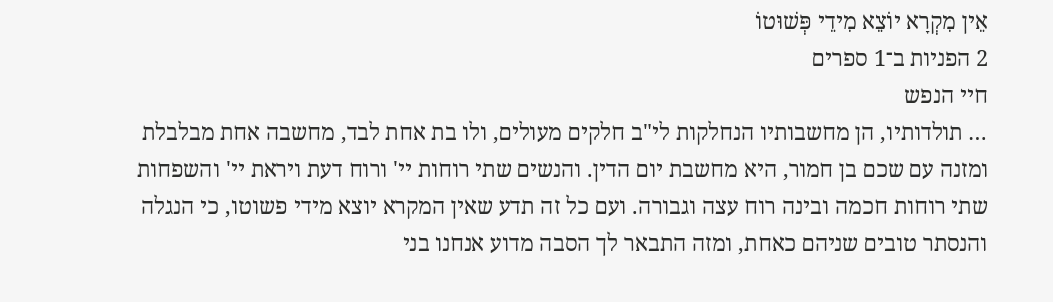אֵין מִקְרָא יוֹצֵא מִידֵי פְּשׁוּטוֹ
2 הפניות ב־1 ספרים
חיי הנפש
… תולדותיו, הן מחשבותיו הנחלקות לי"ב חלקים מעולים, ולו בת אחת לבד, מחשבה אחת מבלבלת ומזנה עם שכם בן חמור, היא מחשבת יום הדין. והנשים שתי רוחות יי' ורוח דעת ויראת יי' והשפחות שתי רוחות חכמה ובינה רוח עצה וגבורה. ועם כל זה תדע שאין המקרא יוצא מידי פשוטו, כי הנגלה והנסתר טובים שניהם כאחת, ומזה התבאר לך הסבה מדוע אנחנו בני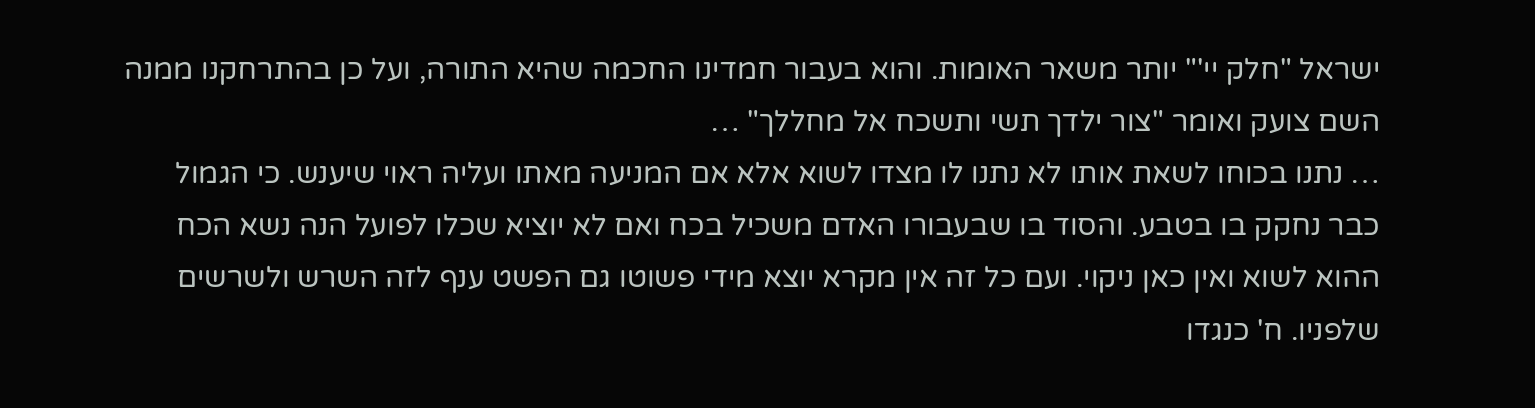ישראל "חלק יי'" יותר משאר האומות. והוא בעבור חמדינו החכמה שהיא התורה, ועל כן בהתרחקנו ממנה השם צועק ואומר "צור ילדך תשי ותשכח אל מחללך" …
… נתנו בכוחו לשאת אותו לא נתנו לו מצדו לשוא אלא אם המניעה מאתו ועליה ראוי שיענש. כי הגמול כבר נחקק בו בטבע. והסוד בו שבעבורו האדם משכיל בכח ואם לא יוציא שכלו לפועל הנה נשא הכח ההוא לשוא ואין כאן ניקוי. ועם כל זה אין מקרא יוצא מידי פשוטו גם הפשט ענף לזה השרש ולשרשים שלפניו. ח' כנגדו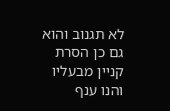לא תגנוב והוא גם כן הסרת קניין מבעליו והנו ענף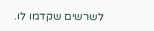לשרשים שקדמו לו.